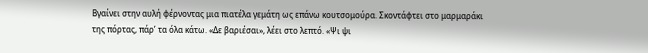Βγαίνει στην αυλή φέρνοντας μια πιατέλα γεμάτη ως επάνω κουτσομούρα. Σκοντάφτει στο μαρμαράκι της πόρτας, πάρ’ τα όλα κάτω. «Δε βαριέσαι», λέει στο λεπτό. «Ψι ψι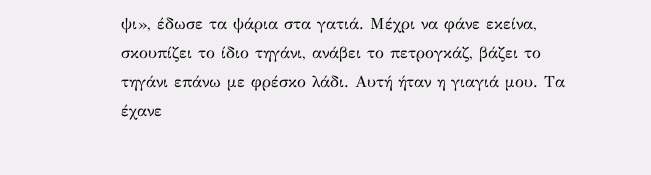ψι», έδωσε τα ψάρια στα γατιά. Μέχρι να φάνε εκείνα, σκουπίζει το ίδιο τηγάνι, ανάβει το πετρογκάζ, βάζει το τηγάνι επάνω με φρέσκο λάδι. Αυτή ήταν η γιαγιά μου. Τα έχανε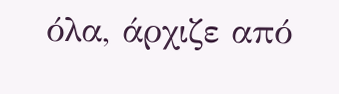όλα, άρχιζε από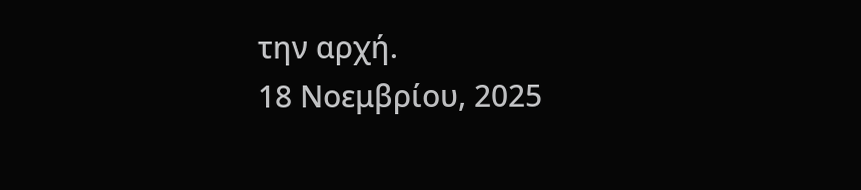την αρχή.
18 Νοεμβρίου, 2025